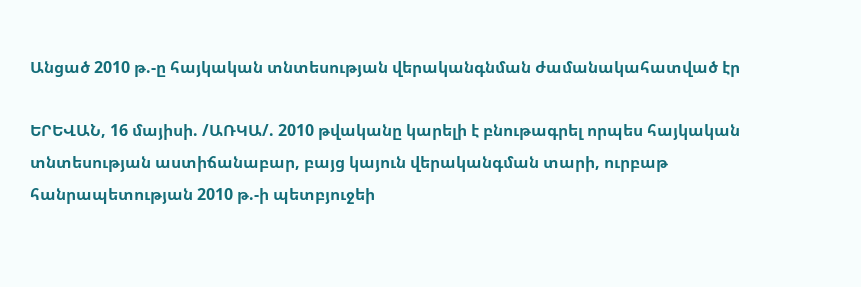Անցած 2010 թ.-ը հայկական տնտեսության վերականգնման ժամանակահատված էր

ԵՐԵՎԱՆ, 16 մայիսի. /ԱՌԿԱ/. 2010 թվականը կարելի է բնութագրել որպես հայկական տնտեսության աստիճանաբար, բայց կայուն վերականգման տարի, ուրբաթ հանրապետության 2010 թ.-ի պետբյուջեի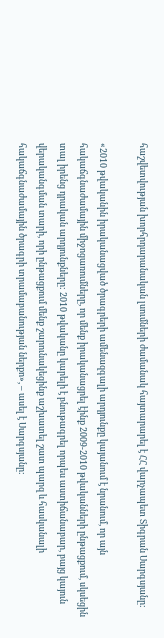հաշվետվության խորհրդարանական լսումների ժամանակ հայտարարել է ՀՀ վարչապետ Տիգրան Սարգսյանը:

«2010 թվականին իրականացված ծրագրերի ամենազգալի արդյունքը կայանում է նրանում, որ այն հակաճգնաժամային միջոցառումները, որ մենք իրականացրել էինք 2009-2010 թվականների ընթացքում, սկսեցին տալ իրենց դրական արդյունքները: 2010 թվականը կարելի է բնութագրել որպես աստիճանաբար, բայց կայուն վերականգման տարի, որի ընթացքում մենք շարունակեցինք աշխատել շատ պարզ և հասկանալի հակաճգնաժամային ծրագրի տրամաբանության ներքո», – ասել է Սարգսյանը: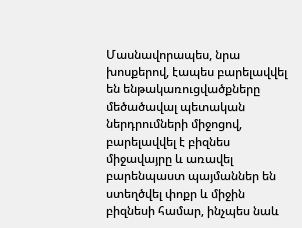Մասնավորապես, նրա խոսքերով, էապես բարելավվել են ենթակառուցվածքները մեծածավալ պետական ներդրումների միջոցով, բարելավվել է բիզնես միջավայրը և առավել բարենպաստ պայմաններ են ստեղծվել փոքր և միջին բիզնեսի համար, ինչպես նաև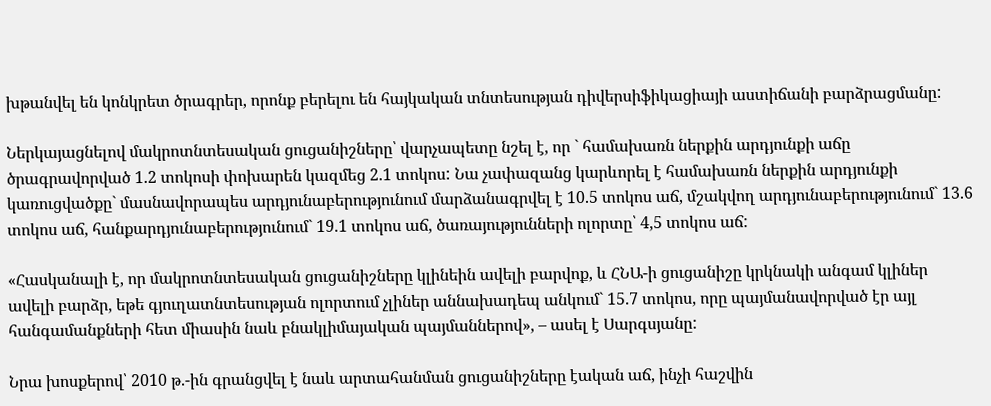խթանվել են կոնկրետ ծրագրեր, որոնք բերելու են հայկական տնտեսության դիվերսիֆիկացիայի աստիճանի բարձրացմանը:

Ներկայացնելով մակրոտնտեսական ցուցանիշները՝ վարչապետը նշել է, որ ` համախառն ներքին արդյունքի աճը ծրագրավորված 1.2 տոկոսի փոխարեն կազմեց 2.1 տոկոս: Նա չափազանց կարևորել է համախառն ներքին արդյունքի կառուցվածքը` մասնավորապես արդյունաբերությունում մարձանագրվել է 10.5 տոկոս աճ, մշակվող արդյունաբերությունում` 13.6 տոկոս աճ, հանքարդյունաբերությունում` 19.1 տոկոս աճ, ծառայությունների ոլորտը՝ 4,5 տոկոս աճ:

«Հասկանալի է, որ մակրոտնտեսական ցուցանիշները կլինեին ավելի բարվոք, և ՀՆԱ-ի ցուցանիշը կրկնակի անգամ կլիներ ավելի բարձր, եթե գյուղատնտեսության ոլորտում չլիներ աննախադեպ անկում` 15.7 տոկոս, որը պայմանավորված էր այլ հանգամանքների հետ միասին նաև բնակլիմայական պայմաններով», – ասել է Սարգսյանը:

Նրա խոսքերով՝ 2010 թ.-ին գրանցվել է նաև արտահանման ցուցանիշները էական աճ, ինչի հաշվին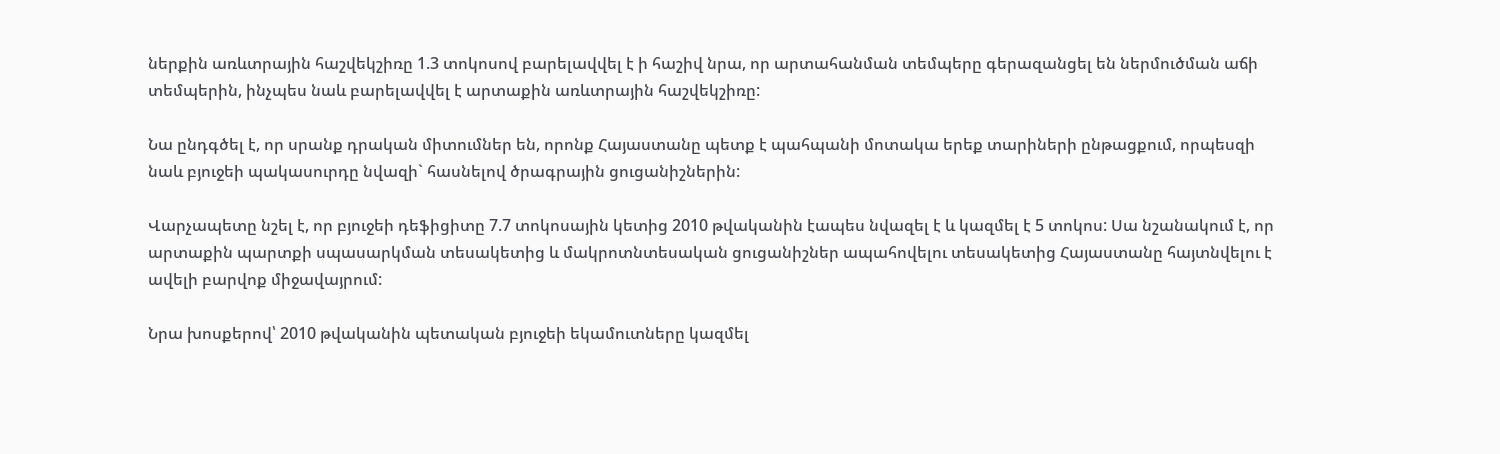ներքին առևտրային հաշվեկշիռը 1.3 տոկոսով բարելավվել է ի հաշիվ նրա, որ արտահանման տեմպերը գերազանցել են ներմուծման աճի տեմպերին, ինչպես նաև բարելավվել է արտաքին առևտրային հաշվեկշիռը:

Նա ընդգծել է, որ սրանք դրական միտումներ են, որոնք Հայաստանը պետք է պահպանի մոտակա երեք տարիների ընթացքում, որպեսզի նաև բյուջեի պակասուրդը նվազի` հասնելով ծրագրային ցուցանիշներին:

Վարչապետը նշել է, որ բյուջեի դեֆիցիտը 7.7 տոկոսային կետից 2010 թվականին էապես նվազել է և կազմել է 5 տոկոս: Սա նշանակում է, որ արտաքին պարտքի սպասարկման տեսակետից և մակրոտնտեսական ցուցանիշներ ապահովելու տեսակետից Հայաստանը հայտնվելու է ավելի բարվոք միջավայրում:

Նրա խոսքերով՝ 2010 թվականին պետական բյուջեի եկամուտները կազմել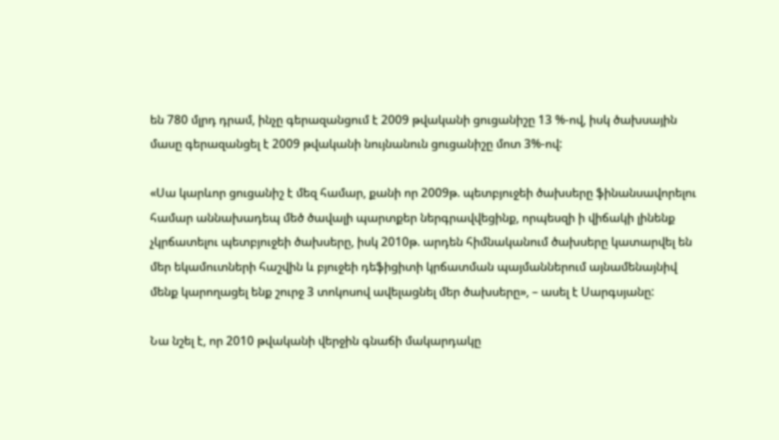են 780 մլրդ դրամ, ինչը գերազանցում է 2009 թվականի ցուցանիշը 13 %-ով, իսկ ծախսային մասը գերազանցել է 2009 թվականի նույնանուն ցուցանիշը մոտ 3%-ով:

«Սա կարևոր ցուցանիշ է մեզ համար, քանի որ 2009թ. պետբյուջեի ծախսերը ֆինանսավորելու համար աննախադեպ մեծ ծավալի պարտքեր ներգրավվեցինք, որպեսզի ի վիճակի լինենք չկրճատելու պետբյուջեի ծախսերը, իսկ 2010թ. արդեն հիմնականում ծախսերը կատարվել են մեր եկամուտների հաշվին և բյուջեի դեֆիցիտի կրճատման պայմաններում այնամենայնիվ մենք կարողացել ենք շուրջ 3 տոկոսով ավելացնել մեր ծախսերը», – ասել է Սարգսյանը:

Նա նշել է, որ 2010 թվականի վերջին գնաճի մակարդակը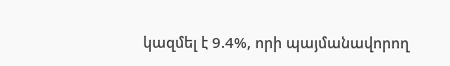կազմել է 9.4%, որի պայմանավորող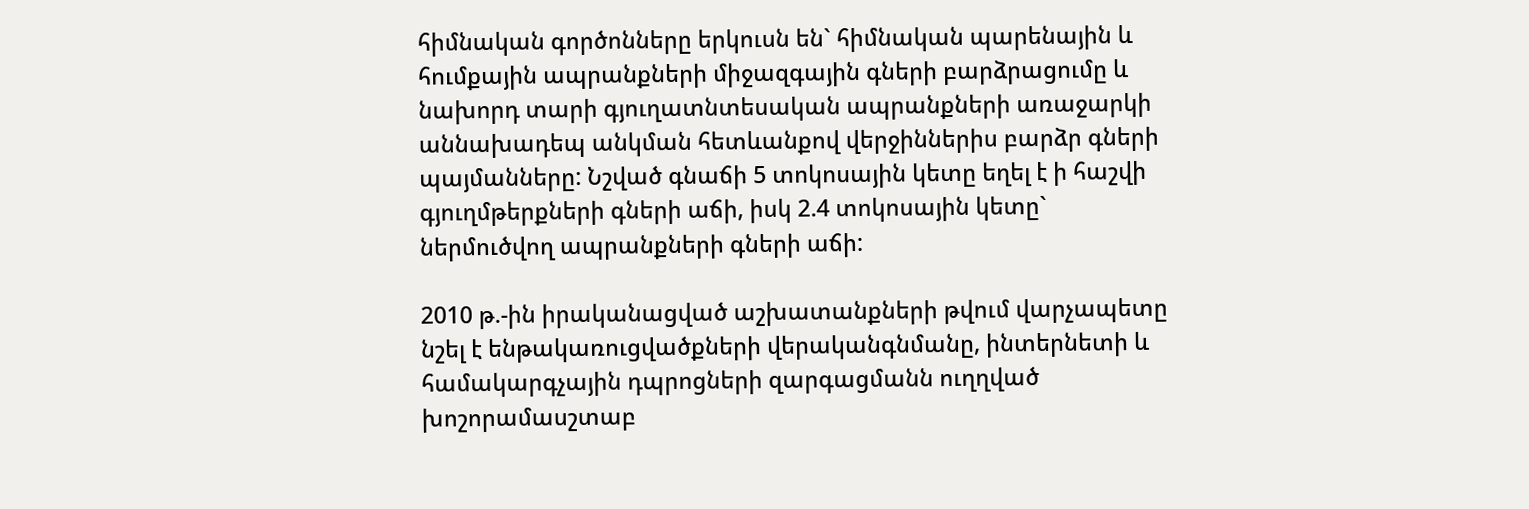հիմնական գործոնները երկուսն են` հիմնական պարենային և հումքային ապրանքների միջազգային գների բարձրացումը և նախորդ տարի գյուղատնտեսական ապրանքների առաջարկի աննախադեպ անկման հետևանքով վերջիններիս բարձր գների պայմանները: Նշված գնաճի 5 տոկոսային կետը եղել է ի հաշվի գյուղմթերքների գների աճի, իսկ 2.4 տոկոսային կետը` ներմուծվող ապրանքների գների աճի:

2010 թ.-ին իրականացված աշխատանքների թվում վարչապետը նշել է ենթակառուցվածքների վերականգնմանը, ինտերնետի և համակարգչային դպրոցների զարգացմանն ուղղված խոշորամասշտաբ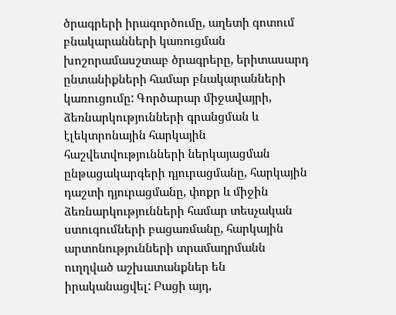ծրագրերի իրագործումը, աղետի գոտում բնակարանների կառուցման խոշորամասշտաբ ծրագրերը, երիտասարդ ընտանիքների համար բնակարանների կառուցումը: Գործարար միջավայրի, ձեռնարկությունների գրանցման և էլեկտրոնային հարկային հաշվետվությունների ներկայացման ընթացակարգերի դյուրացմանը, հարկային դաշտի դյուրացմանը, փոքր և միջին ձեռնարկությունների համար տեսչական ստուգումների բացառմանը, հարկային արտոնությունների տրամադրմանն ուղղված աշխատանքներ են իրականացվել: Բացի այդ,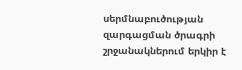սերմնաբուծության զարգացման ծրագրի շրջանակներում երկիր է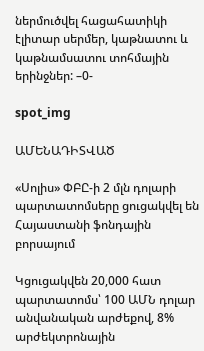ներմուծվել հացահատիկի էլիտար սերմեր, կաթնատու և կաթնամսատու տոհմային երինջներ: –0-

spot_img

ԱՄԵՆԱԴԻՏՎԱԾ

«Սոլիս» ՓԲԸ-ի 2 մլն դոլարի պարտատոմսերը ցուցակվել են Հայաստանի ֆոնդային բորսայում

Կցուցակվեն 20,000 հատ պարտատոմս՝ 100 ԱՄՆ դոլար անվանական արժեքով, 8% արժեկտրոնային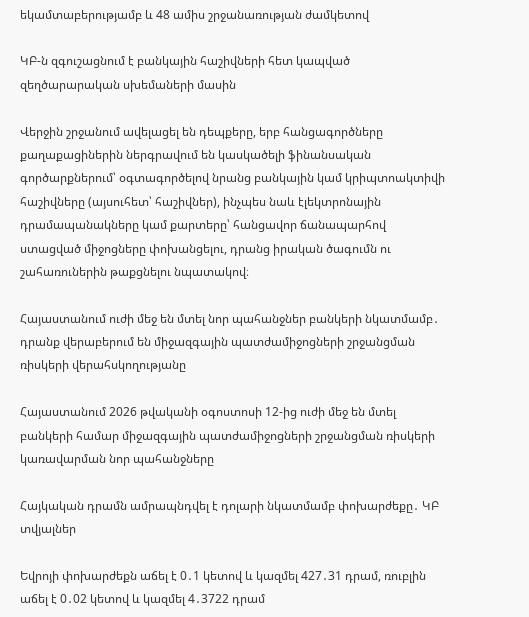եկամտաբերությամբ և 48 ամիս շրջանառության ժամկետով

ԿԲ-ն զգուշացնում է բանկային հաշիվների հետ կապված զեղծարարական սխեմաների մասին

Վերջին շրջանում ավելացել են դեպքերը, երբ հանցագործները քաղաքացիներին ներգրավում են կասկածելի ֆինանսական գործարքներում՝ օգտագործելով նրանց բանկային կամ կրիպտոակտիվի հաշիվները (այսուհետ՝ հաշիվներ), ինչպես նաև էլեկտրոնային դրամապանակները կամ քարտերը՝ հանցավոր ճանապարհով ստացված միջոցները փոխանցելու, դրանց իրական ծագումն ու շահառուներին թաքցնելու նպատակով։

Հայաստանում ուժի մեջ են մտել նոր պահանջներ բանկերի նկատմամբ․ դրանք վերաբերում են միջազգային պատժամիջոցների շրջանցման ռիսկերի վերահսկողությանը

Հայաստանում 2026 թվականի օգոստոսի 12-ից ուժի մեջ են մտել բանկերի համար միջազգային պատժամիջոցների շրջանցման ռիսկերի կառավարման նոր պահանջները

Հայկական դրամն ամրապնդվել է դոլարի նկատմամբ փոխարժեքը․ ԿԲ տվյալներ

Եվրոյի փոխարժեքն աճել է 0․1 կետով և կազմել 427․31 դրամ, ռուբլին աճել է 0․02 կետով և կազմել 4․3722 դրամ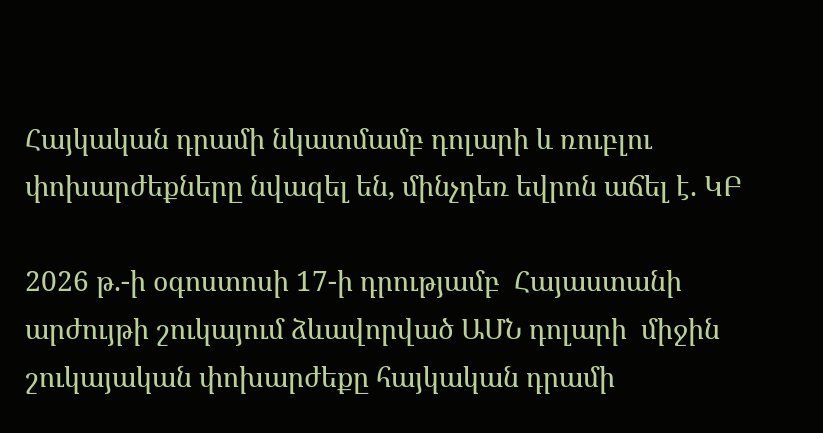Հայկական դրամի նկատմամբ դոլարի և ռուբլու փոխարժեքները նվազել են, մինչդեռ եվրոն աճել է. ԿԲ

2026 թ.-ի օգոստոսի 17-ի դրությամբ  Հայաստանի արժույթի շուկայում ձևավորված ԱՄՆ դոլարի  միջին շուկայական փոխարժեքը հայկական դրամի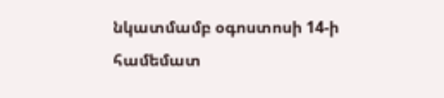նկատմամբ օգոստոսի 14-ի համեմատ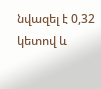նվազել է 0,32 կետով և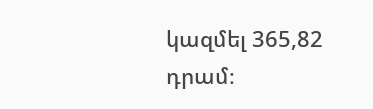կազմել 365,82 դրամ։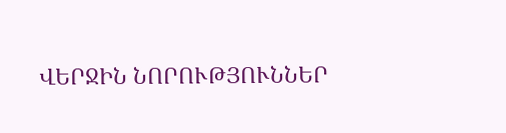ՎԵՐՋԻՆ ՆՈՐՈՒԹՅՈՒՆՆԵՐ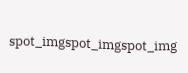spot_imgspot_imgspot_img